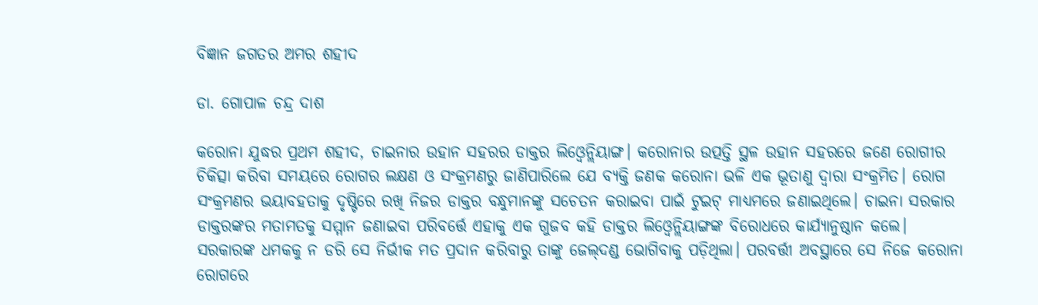ବିଜ୍ଞାନ ଜଗତର ଅମର ଶହୀଦ

ଡା. ଗୋପାଳ ଚନ୍ଦ୍ର ଦାଶ

କରୋନା ଯୁଦ୍ଧର ପ୍ରଥମ ଶହୀଦ, ଚାଇନାର ଉହାନ ସହରର ଡାକ୍ତର ଲିଓ୍ବେନ୍ଲିୟାଙ୍ଗ। କରୋନାର ଉତ୍ପତ୍ତି ସ୍ଥଳ ଉହାନ ସହରରେ ଜଣେ ରୋଗୀର ଚିକିତ୍ସା କରିବା ସମୟରେ ରୋଗର ଲକ୍ଷଣ ଓ ସଂକ୍ରମଣରୁ ଜାଣିପାରିଲେ ଯେ ବ୍ୟକ୍ତି ଜଣକ କରୋନା ଭଳି ଏକ ଭୂତାଣୁ ଦ୍ୱାରା ସଂକ୍ରମିତ। ରୋଗ ସଂକ୍ରମଣର ଭୟାବହତାକୁ ଦୃଷ୍ଟିରେ ରଖି ନିଜର ଡାକ୍ତର ବନ୍ଧୁମାନଙ୍କୁ ସଚେତନ କରାଇବା ପାଇଁ ଟୁଇଟ୍‌ ମାଧ୍ୟମରେ ଜଣାଇଥିଲେ। ଚାଇନା ସରକାର ଡାକ୍ତରଙ୍କର ମତାମତକୁ ସମ୍ମାନ ଜଣାଇବା ପରିବର୍ତ୍ତେ ଏହାକୁ ଏକ ଗୁଜବ କହି ଡାକ୍ତର ଲିଓ୍ବେନ୍ଲିୟାଙ୍ଗଙ୍କ ବିରୋଧରେ କାର୍ଯ୍ୟାନୁଷ୍ଠାନ କଲେ। ସରକାରଙ୍କ ଧମକକୁ ନ ଡରି ସେ ନିର୍ଭୀକ ମତ ପ୍ରଦାନ କରିବାରୁ ତାଙ୍କୁ ଜେଲ୍‌ଦଣ୍ଡ ଭୋଗିବାକୁ ପଡ଼ିଥିଲା। ପରବର୍ତ୍ତୀ ଅବସ୍ଥାରେ ସେ ନିଜେ କରୋନା ରୋଗରେ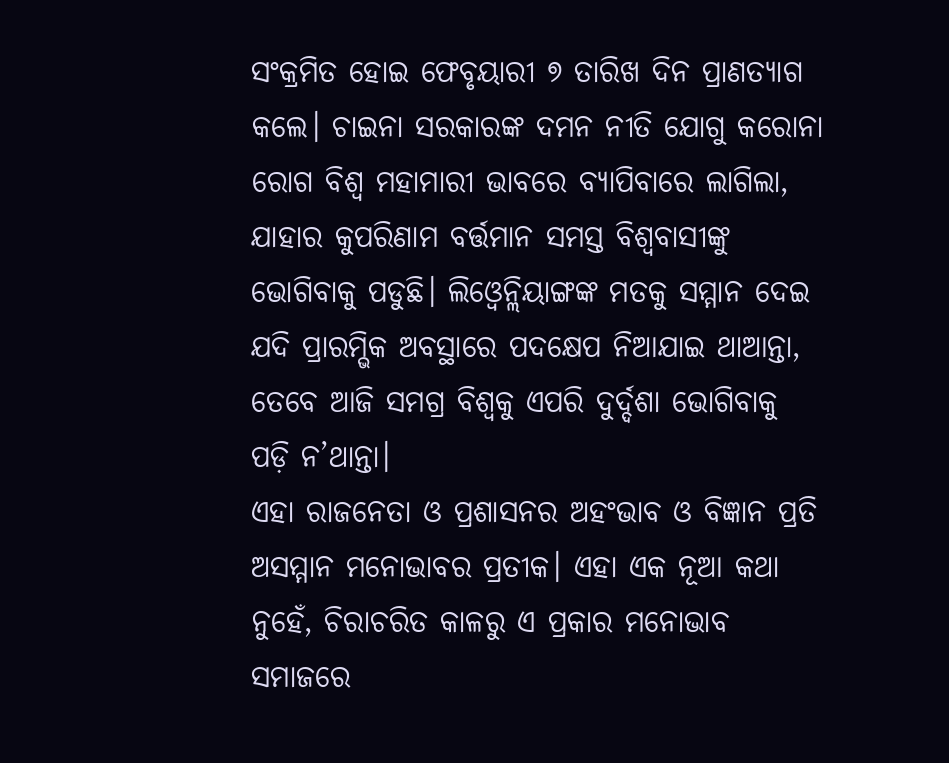ସଂକ୍ରମିତ ହୋଇ ଫେବୃୟାରୀ ୭ ତାରିଖ ଦିନ ପ୍ରାଣତ୍ୟାଗ କଲେ। ଚାଇନା ସରକାରଙ୍କ ଦମନ ନୀତି ଯୋଗୁ କରୋନା ରୋଗ ବିଶ୍ୱ ମହାମାରୀ ଭାବରେ ବ୍ୟାପିବାରେ ଲାଗିଲା, ଯାହାର କୁପରିଣାମ ବର୍ତ୍ତମାନ ସମସ୍ତ ବିଶ୍ୱବାସୀଙ୍କୁ ଭୋଗିବାକୁ ପଡୁଛି। ଲିଓ୍ବେନ୍ଲିୟାଙ୍ଗଙ୍କ ମତକୁ ସମ୍ମାନ ଦେଇ ଯଦି ପ୍ରାରମ୍ଭିକ ଅବସ୍ଥାରେ ପଦକ୍ଷେପ ନିଆଯାଇ ଥାଆନ୍ତା, ତେବେ ଆଜି ସମଗ୍ର ବିଶ୍ୱକୁ ଏପରି ଦୁର୍ଦ୍ଦଶା ଭୋଗିବାକୁ ପଡ଼ି ନ’ଥାନ୍ତା।
ଏହା ରାଜନେତା ଓ ପ୍ରଶାସନର ଅହଂଭାବ ଓ ବିଜ୍ଞାନ ପ୍ରତି ଅସମ୍ମାନ ମନୋଭାବର ପ୍ରତୀକ। ଏହା ଏକ ନୂଆ କଥା ନୁହେଁ, ଚିରାଚରିତ କାଳରୁ ଏ ପ୍ରକାର ମନୋଭାବ ସମାଜରେ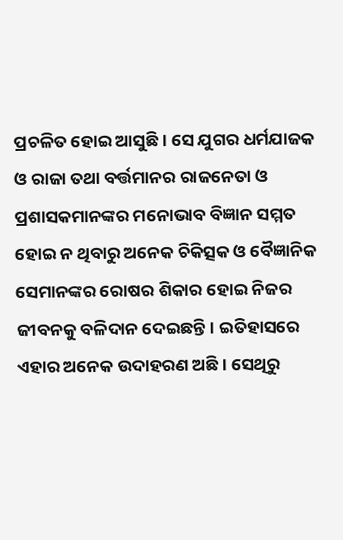ପ୍ରଚଳିତ ହୋଇ ଆସୁଛି। ସେ ଯୁଗର ଧର୍ମଯାଜକ ଓ ରାଜା ତଥା ବର୍ତ୍ତମାନର ରାଜନେତା ଓ ପ୍ରଶାସକମାନଙ୍କର ମନୋଭାବ ବିଜ୍ଞାନ ସମ୍ମତ ହୋଇ ନ ଥିବାରୁ ଅନେକ ଚିକିତ୍ସକ ଓ ବୈଜ୍ଞାନିକ ସେମାନଙ୍କର ରୋଷର ଶିକାର ହୋଇ ନିଜର ଜୀବନକୁ ବଳିଦାନ ଦେଇଛନ୍ତି। ଇତିହାସରେ ଏହାର ଅନେକ ଉଦାହରଣ ଅଛି। ସେଥିରୁ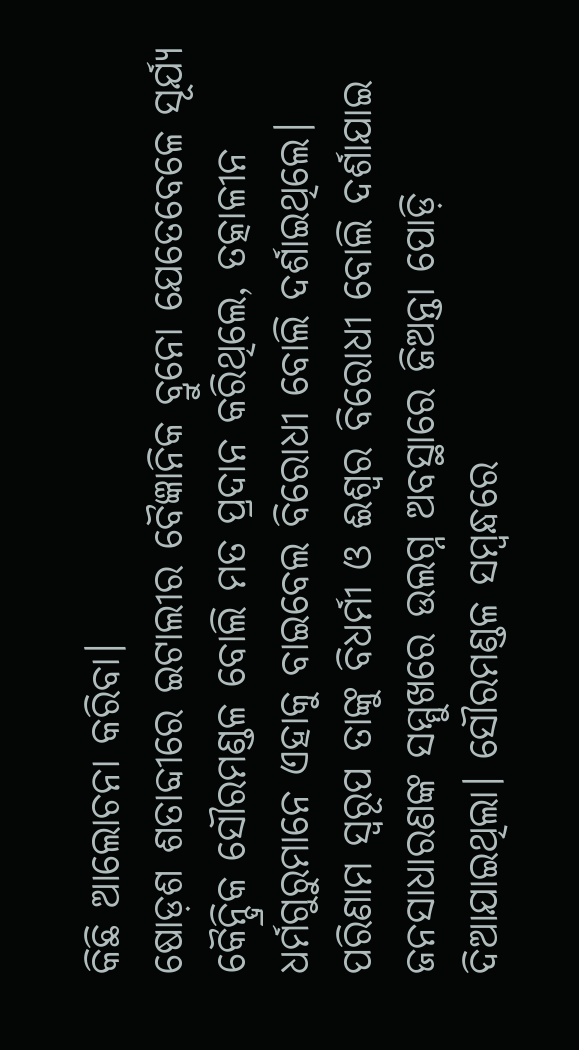କିଛି ଆଲୋଚନା କରିବା।
ଷୋଡ଼ଶ ଶତାବ୍ଦୀରେ ଇଟାଲୀର ବୈଜ୍ଞାନିକ ବ୍ରୁନୋ ଯେତେବେଳେ ସୂର୍ଯ୍ୟ କୈନ୍ଦ୍ରିକ ସୌରମଣ୍ଡଳ ବୋଲି ମତ ପ୍ରଦାନ କରିଥିଲେ, ତତ୍କାଳୀନ ଧର୍ମଗୁରୁମାନେ ଏହାକୁ ବାଇବେଲ ବିରୋଧୀ ବୋଲି ଦର୍ଶାଇଥିଲେ। ପରିଣାମ ସ୍ବରୂପ ତାଙ୍କୁ ବିଧର୍ମୀ ଓ ଈଶ୍ୱର ବିରୋଧୀ ବୋଲି ଦର୍ଶାଯାଇ ଜନସାଧାରଣଙ୍କ ସମ୍ମୁଖରେ ଉଲଗ୍ନ ଅବସ୍ଥାରେ ଜିଅନ୍ତା ପୋଡ଼ି ଦିଆଯାଇଥିଲା। ସୌରମଣ୍ଡଳ ସମ୍ବନ୍ଧରେ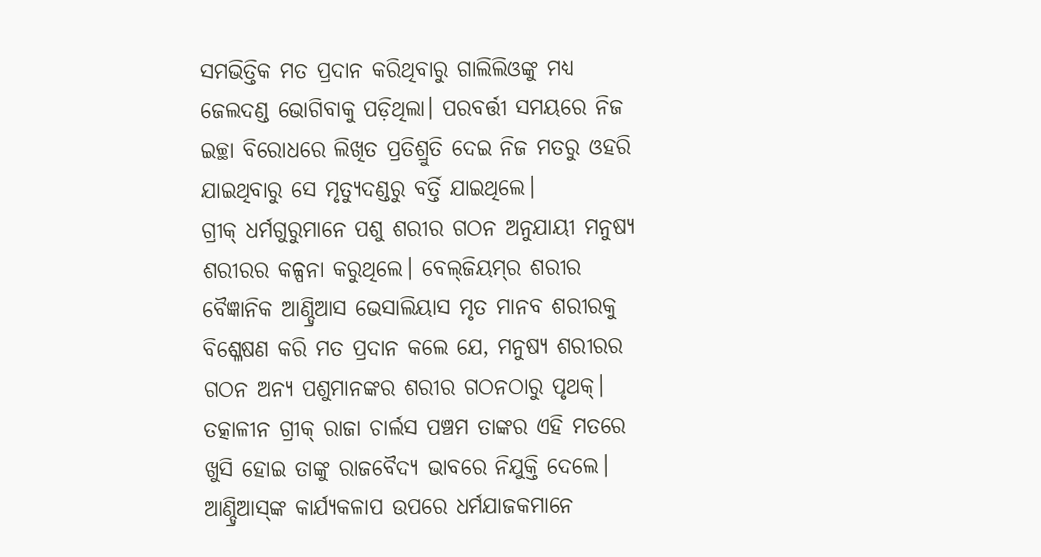ସମଭିତ୍ତିକ ମତ ପ୍ରଦାନ କରିଥିବାରୁ ଗାଲିଲିଓଙ୍କୁ ମଧ୍ୟ ଜେଲଦଣ୍ଡ ଭୋଗିବାକୁ ପଡ଼ିଥିଲା। ପରବର୍ତ୍ତୀ ସମୟରେ ନିଜ ଇଚ୍ଛା ବିରୋଧରେ ଲିଖିତ ପ୍ରତିଶ୍ରୁତି ଦେଇ ନିଜ ମତରୁ ଓହରି ଯାଇଥିବାରୁ ସେ ମୃତ୍ୟୁଦଣ୍ଡରୁ ବର୍ତ୍ତି ଯାଇଥିଲେ।
ଗ୍ରୀକ୍‌ ଧର୍ମଗୁରୁମାନେ ପଶୁ ଶରୀର ଗଠନ ଅନୁଯାୟୀ ମନୁଷ୍ୟ ଶରୀରର କଳ୍ପନା କରୁଥିଲେ। ବେଲ୍‌ଜିୟମ୍‌ର ଶରୀର ବୈଜ୍ଞାନିକ ଆଣ୍ଡ୍ରିଆସ ଭେସାଲିୟାସ ମୃତ ମାନବ ଶରୀରକୁ ବିଶ୍ଳେଷଣ କରି ମତ ପ୍ରଦାନ କଲେ ଯେ, ମନୁଷ୍ୟ ଶରୀରର ଗଠନ ଅନ୍ୟ ପଶୁମାନଙ୍କର ଶରୀର ଗଠନଠାରୁ ପୃଥକ୍‌। ତତ୍କାଳୀନ ଗ୍ରୀକ୍‌ ରାଜା ଚାର୍ଲସ ପଞ୍ଚମ ତାଙ୍କର ଏହି ମତରେ ଖୁସି ହୋଇ ତାଙ୍କୁ ରାଜବୈଦ୍ୟ ଭାବରେ ନିଯୁକ୍ତି ଦେଲେ। ଆଣ୍ଡ୍ରିଆସ୍‌ଙ୍କ କାର୍ଯ୍ୟକଳାପ ଉପରେ ଧର୍ମଯାଜକମାନେ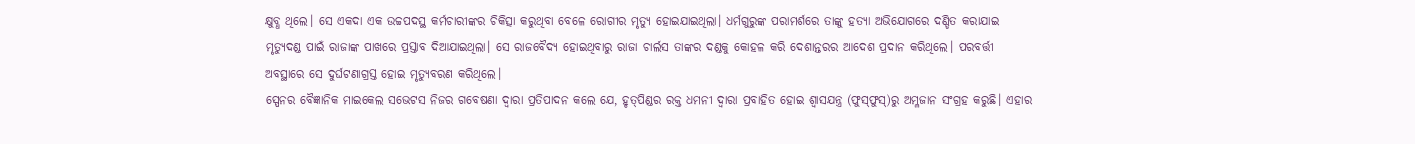କ୍ଷୁବ୍ଧ ଥିଲେ। ସେ ଏକଦା ଏକ ଉଚ୍ଚପଦସ୍ଥ କର୍ମଚାରୀଙ୍କର ଚିକିତ୍ସା କରୁଥିବା ବେଳେ ରୋଗୀର ମୃତ୍ୟୁ ହୋଇଯାଇଥିଲା। ଧର୍ମଗୁରୁଙ୍କ ପରାମର୍ଶରେ ତାଙ୍କୁ ହତ୍ୟା ଅଭିଯୋଗରେ ଦଣ୍ଡିତ କରାଯାଇ ମୃତ୍ୟୁଦଣ୍ଡ ପାଇଁ ରାଜାଙ୍କ ପାଖରେ ପ୍ରସ୍ତାବ ଦିଆଯାଇଥିଲା। ସେ ରାଜବୈଦ୍ୟ ହୋଇଥିବାରୁ ରାଜା ଚାର୍ଲସ ତାଙ୍କର ଦଣ୍ଡକୁ କୋହଳ କରି ଦେଶାନ୍ତରର ଆଦେଶ ପ୍ରଦାନ କରିଥିଲେ। ପରବର୍ତ୍ତୀ ଅବସ୍ଥାରେ ସେ ଦୁର୍ଘଟଣାଗ୍ରସ୍ତ ହୋଇ ମୃତ୍ୟୁବରଣ କରିଥିଲେ।
ସ୍ପେନର ବୈଜ୍ଞାନିକ ମାଇକେଲ ସଭେଟସ ନିଜର ଗବେଷଣା ଦ୍ୱାରା ପ୍ରତିପାଦନ କଲେ ଯେ, ହୃତ୍‌ପିଣ୍ଡର ରକ୍ତ ଧମନୀ ଦ୍ୱାରା ପ୍ରବାହିତ ହୋଇ ଶ୍ୱାସଯନ୍ତ୍ର (ଫୁସ୍‌ଫୁସ୍‌)ରୁ ଅମ୍ଳଜାନ ସଂଗ୍ରହ କରୁଛି। ଏହାର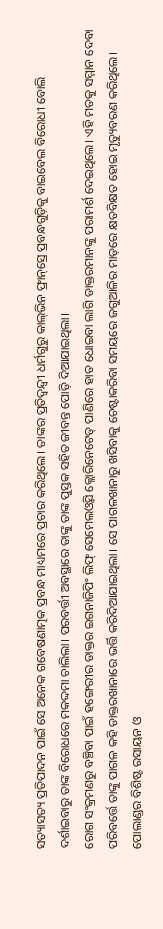ସତ୍ୟାସତ୍ୟ ପ୍ରତିପାଦନ ପାଇଁ ସେ ଅନେକ ଗବେଷଣାତ୍ମକ ପ୍ରବନ୍ଧ ମାଧ୍ୟମରେ ପ୍ରଚାର କରିଥିଲେ। ତାଙ୍କର ପ୍ରତିଦ୍ୱନ୍ଦ୍ୱୀ ଧର୍ମଗୁରୁ କାଲ୍‌ଭିନ ଫ୍ରାନ୍‌ସ୍ରେ ପ୍ରବନ୍ଧଗୁଡ଼ିକୁ ବାଇବେଲ ବିରୋଧୀ ବୋଲି ଦର୍ଶାଇବାରୁ ତାଙ୍କ ବିରୋଧରେ ମକଦ୍ଦମା ଚାଲିଲା। ପରବର୍ତ୍ତୀ ଅବସ୍ଥାରେ ତାଙ୍କୁ ତାଙ୍କ ପୁସ୍ତକ ସହିତ ଜୀବନ୍ତ ପୋଡ଼ି ଦିଆଯାଇଥିଲା।
ରୋଗ ସଂକ୍ରମଣରୁ ବଞ୍ଚିବା ପାଇଁ ହଙ୍ଗେରୀର ଡାକ୍ତର ଇଗନାଜିପିଂ ଲିଫ୍‌ ସେମେଲଓ୍ବସି କ୍ଲୋରିନେଟେଡ୍‌ ପାଣିରେ ହାତ ଧୋଇବା ଲାଗି ଡାକ୍ତରମାନଙ୍କୁ ପରାମର୍ଶ ଦେଇଥିଲେ। ଏହି ମତକୁ ସମ୍ମାନ ଦେବା ପରିବର୍ତ୍ତେ ତାଙ୍କୁ ପାଗଳ କହି ଡାକ୍ତରଖାନାରେ ଭର୍ତ୍ତି କରିଦିଆଯାଇଥିଲା। ସେ ପାଗଳଖାନାରୁ ଖସିବାକୁ ଚେଷ୍ଟାକରିବା ସମୟରେ ଜଗୁଆଳିର ମାଡ଼ରେ କ୍ଷତବିକ୍ଷତ ହୋଇ ମୃତ୍ୟୁବରଣ କରିଥିଲେ।
ପୋଲାଣ୍ଡର ବିଶିଷ୍ଟ ରସାୟନ ଓ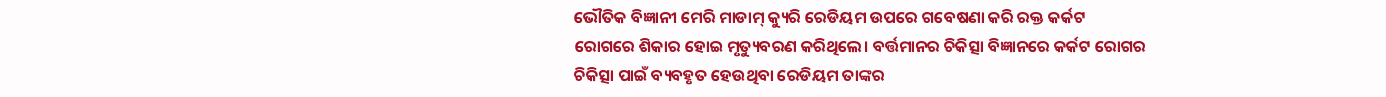ଭୌତିକ ବିଜ୍ଞାନୀ ମେରି ମାଡାମ୍‌ କ୍ୟୁରି ରେଡିୟମ ଉପରେ ଗବେଷଣା କରି ରକ୍ତ କର୍କଟ ରୋଗରେ ଶିକାର ହୋଇ ମୃତ୍ୟୁବରଣ କରିଥିଲେ। ବର୍ତ୍ତମାନର ଚିକିତ୍ସା ବିଜ୍ଞାନରେ କର୍କଟ ରୋଗର ଚିକିତ୍ସା ପାଇଁ ବ୍ୟବହୃତ ହେଉଥିବା ରେଡିୟମ ତାଙ୍କର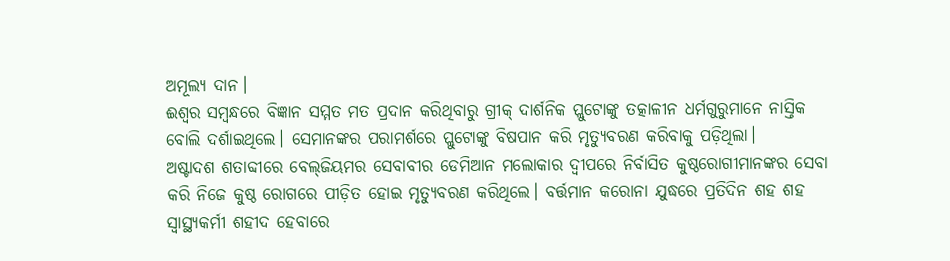ଅମୂଲ୍ୟ ଦାନ।
ଈଶ୍ୱର ସମ୍ବନ୍ଧରେ ବିଜ୍ଞାନ ସମ୍ମତ ମତ ପ୍ରଦାନ କରିଥିବାରୁ ଗ୍ରୀକ୍‌ ଦାର୍ଶନିକ ପ୍ଲୁଟୋଙ୍କୁ ତତ୍କାଳୀନ ଧର୍ମଗୁରୁମାନେ ନାସ୍ତିକ ବୋଲି ଦର୍ଶାଇଥିଲେ। ସେମାନଙ୍କର ପରାମର୍ଶରେ ପ୍ଲୁଟୋଙ୍କୁ ବିଷପାନ କରି ମୃତ୍ୟୁବରଣ କରିବାକୁ ପଡ଼ିଥିଲା।
ଅଷ୍ଟାଦଶ ଶତାବ୍ଦୀରେ ବେଲ୍‌ଜିୟମର ସେବାବୀର ଡେମିଆନ ମଲୋକାର ଦ୍ୱୀପରେ ନିର୍ବାସିତ କୁଷ୍ଠରୋଗୀମାନଙ୍କର ସେବା କରି ନିଜେ କୁଷ୍ଠ ରୋଗରେ ପୀଡ଼ିତ ହୋଇ ମୃତ୍ୟୁବରଣ କରିଥିଲେ। ବର୍ତ୍ତମାନ କରୋନା ଯୁଦ୍ଧରେ ପ୍ରତିଦିନ ଶହ ଶହ ସ୍ବାସ୍ଥ୍ୟକର୍ମୀ ଶହୀଦ ହେବାରେ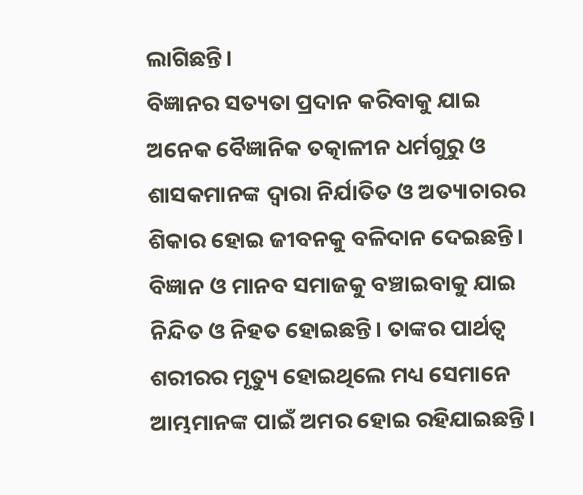ଲାଗିଛନ୍ତି।
ବିଜ୍ଞାନର ସତ୍ୟତା ପ୍ରଦାନ କରିବାକୁ ଯାଇ ଅନେକ ବୈଜ୍ଞାନିକ ତତ୍କାଳୀନ ଧର୍ମଗୁରୁ ଓ ଶାସକମାନଙ୍କ ଦ୍ୱାରା ନିର୍ଯାତିତ ଓ ଅତ୍ୟାଚାରର ଶିକାର ହୋଇ ଜୀବନକୁ ବଳିଦାନ ଦେଇଛନ୍ତି। ବିଜ୍ଞାନ ଓ ମାନବ ସମାଜକୁ ବଞ୍ଚାଇବାକୁ ଯାଇ ନିନ୍ଦିତ ଓ ନିହତ ହୋଇଛନ୍ତି। ତାଙ୍କର ପାର୍ଥତ୍ବ ଶରୀରର ମୃତ୍ୟୁ ହୋଇଥିଲେ ମଧ୍ୟ ସେମାନେ ଆମ୍ଭମାନଙ୍କ ପାଇଁ ଅମର ହୋଇ ରହିଯାଇଛନ୍ତି।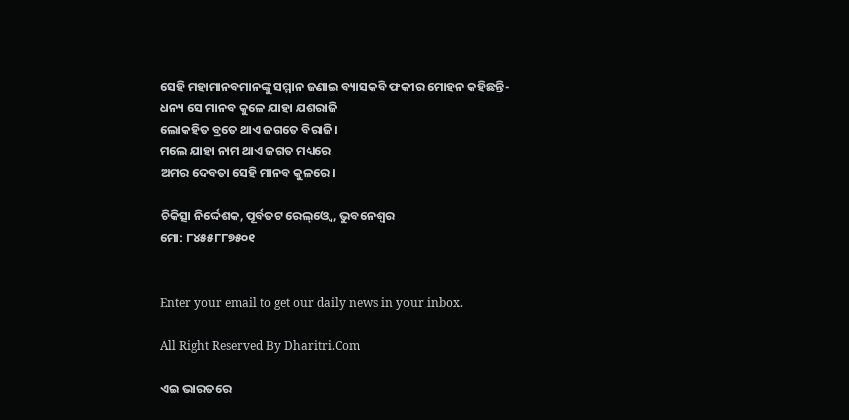ସେହି ମହାମାନବମାନଙ୍କୁ ସମ୍ମାନ ଜଣାଇ ବ୍ୟାସକବି ଫକୀର ମୋହନ କହିଛନ୍ତି-
ଧନ୍ୟ ସେ ମାନବ କୁଳେ ଯାହା ଯଶରାଜି
ଲୋକହିତ ବ୍ରତେ ଥାଏ ଜଗତେ ବିରାଜି।
ମଲେ ଯାହା ନାମ ଥାଏ ଜଗତ ମଧ୍ୟରେ
ଅମର ଦେବତା ସେହି ମାନବ କୁଳରେ।

ଚିକିତ୍ସା ନିର୍ଦ୍ଦେଶକ, ପୂର୍ବତଟ ରେଲ୍‌ଓ୍ବେ, ଭୁବନେଶ୍ୱର
ମୋ: ୮୪୫୫୮୮୭୫୦୧


Enter your email to get our daily news in your inbox.

All Right Reserved By Dharitri.Com

ଏଇ ଭାରତରେ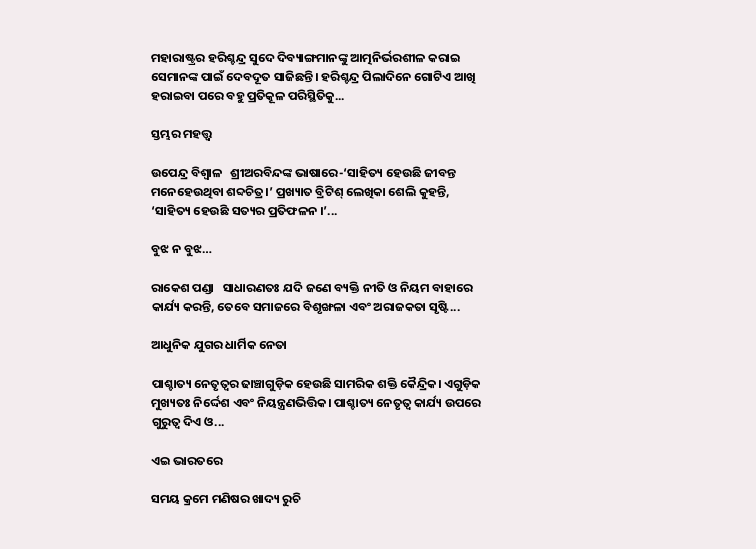ମହାରାଷ୍ଟ୍ରର ହରିଶ୍ଚନ୍ଦ୍ର ସୁଦେ ଦିବ୍ୟାଙ୍ଗମାନଙ୍କୁ ଆତ୍ମନିର୍ଭରଶୀଳ କରାଇ ସେମାନଙ୍କ ପାଇଁ ଦେବଦୂତ ସାଜିଛନ୍ତି। ହରିଶ୍ଚନ୍ଦ୍ର ପିଲାଦିନେ ଗୋଟିଏ ଆଖି ହରାଇବା ପରେ ବହୁ ପ୍ରତିକୂଳ ପରିସ୍ଥିତିକୁ...

ସ୍ତମ୍ଭର ମହତ୍ତ୍ୱ

ଉପେନ୍ଦ୍ର ବିଶ୍ୱାଳ   ଶ୍ରୀଅରବିନ୍ଦଙ୍କ ଭାଷାରେ-‘ସାହିତ୍ୟ ହେଉଛି ଜୀବନ୍ତ ମନେହେଉଥିବା ଶବ୍ଦଚିତ୍ର।’ ପ୍ରଖ୍ୟାତ ବ୍ରିଟିଶ୍‌ ଲେଖିକା ଶେଲି କୁହନ୍ତି, ‘ସାହିତ୍ୟ ହେଉଛି ସତ୍ୟର ପ୍ରତିଫଳନ ।’...

ବୁଝ ନ ବୁଝ…

ରାକେଶ ପଣ୍ଡା   ସାଧାରଣତଃ ଯଦି ଜଣେ ବ୍ୟକ୍ତି ନୀତି ଓ ନିୟମ ବାହାରେ କାର୍ଯ୍ୟ କରନ୍ତି, ତେବେ ସମାଜରେ ବିଶୃଙ୍ଖଳା ଏବଂ ଅରାଜକତା ସୃଷ୍ଟି...

ଆଧୁନିକ ଯୁଗର ଧାର୍ମିକ ନେତା

ପାଶ୍ଚାତ୍ୟ ନେତୃତ୍ୱର ଢାଞ୍ଚାଗୁଡ଼ିକ ହେଉଛି ସାମରିକ ଶକ୍ତି କୈନ୍ଦ୍ରିକ। ଏଗୁଡ଼ିକ ମୁଖ୍ୟତଃ ନିର୍ଦ୍ଦେଶ ଏବଂ ନିୟନ୍ତ୍ରଣଭିତ୍ତିକ। ପାଶ୍ଚାତ୍ୟ ନେତୃତ୍ୱ କାର୍ଯ୍ୟ ଉପରେ ଗୁରୁତ୍ୱ ଦିଏ ଓ...

ଏଇ ଭାରତରେ

ସମୟ କ୍ରମେ ମଣିଷର ଖାଦ୍ୟ ରୁଚି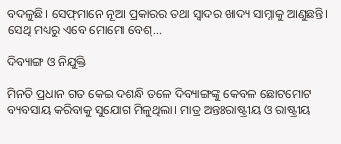ବଦଳୁଛି। ସେଫ୍‌ମାନେ ନୂଆ ପ୍ରକାରର ତଥା ସ୍ବାଦର ଖାଦ୍ୟ ସାମ୍ନାକୁ ଆଣୁଛନ୍ତି। ସେଥି ମଧ୍ୟରୁ ଏବେ ମୋମୋ ବେଶ୍‌...

ଦିବ୍ୟାଙ୍ଗ ଓ ନିଯୁକ୍ତି

ମିନତି ପ୍ରଧାନ ଗତ କେଇ ଦଶନ୍ଧି ତଳେ ଦିବ୍ୟାଙ୍ଗଙ୍କୁ କେବଳ ଛୋଟମୋଟ ବ୍ୟବସାୟ କରିବାକୁ ସୁଯୋଗ ମିଳୁଥିଲା। ମାତ୍ର ଅନ୍ତଃରାଷ୍ଟ୍ରୀୟ ଓ ରାଷ୍ଟ୍ରୀୟ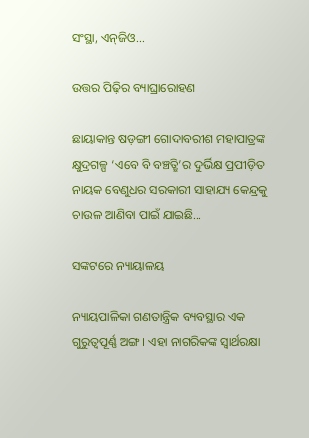ସଂସ୍ଥା, ଏନ୍‌ଜିଓ...

ଉତ୍ତର ପିଢ଼ିର ବ୍ୟାଘ୍ରାରୋହଣ

ଛାୟାକାନ୍ତ ଷଡ଼ଙ୍ଗୀ ଗୋଦାବରୀଶ ମହାପାତ୍ରଙ୍କ କ୍ଷୁଦ୍ରଗଳ୍ପ ‘ଏବେ ବି ବଞ୍ଚତ୍ଛି’ର ଦୁର୍ଭିକ୍ଷ ପ୍ରପୀଡ଼ିତ ନାୟକ ବେଣୁଧର ସରକାରୀ ସାହାଯ୍ୟ କେନ୍ଦ୍ରକୁ ଚାଉଳ ଆଣିବା ପାଇଁ ଯାଇଛି...

ସଙ୍କଟରେ ନ୍ୟାୟାଳୟ

ନ୍ୟାୟପାଳିକା ଗଣତାନ୍ତ୍ରିକ ବ୍ୟବସ୍ଥାର ଏକ ଗୁରୁତ୍ୱପୂର୍ଣ୍ଣ ଅଙ୍ଗ। ଏହା ନାଗରିକଙ୍କ ସ୍ବାର୍ଥରକ୍ଷା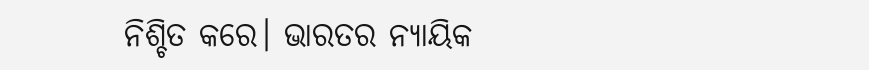ନିଶ୍ଚିତ କରେ। ଭାରତର ନ୍ୟାୟିକ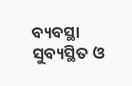ବ୍ୟବସ୍ଥା ସୁବ୍ୟସ୍ଥିତ ଓ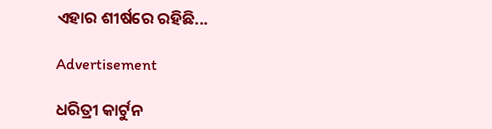ଏହାର ଶୀର୍ଷରେ ରହିଛି...

Advertisement

ଧରିତ୍ରୀ କାର୍ଟୁନ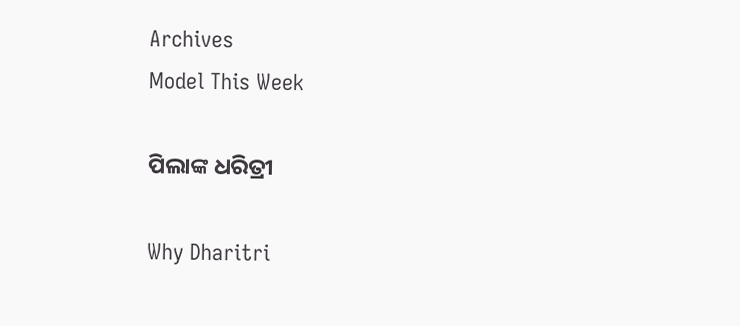Archives
Model This Week

ପିଲାଙ୍କ ଧରିତ୍ରୀ

Why Dharitri